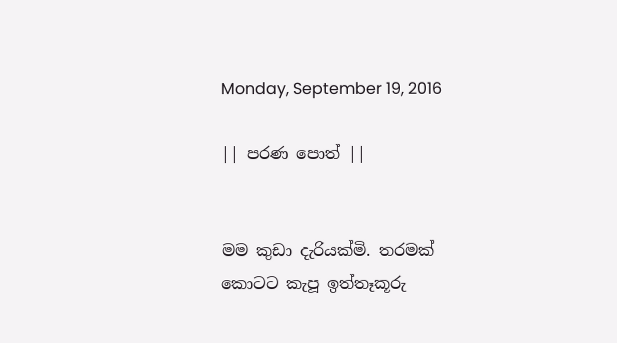Monday, September 19, 2016

|| පරණ පොත් ||


මම කුඩා දැරියක්මි. තරමක් කොටට කැපූ ඉත්තෑකූරු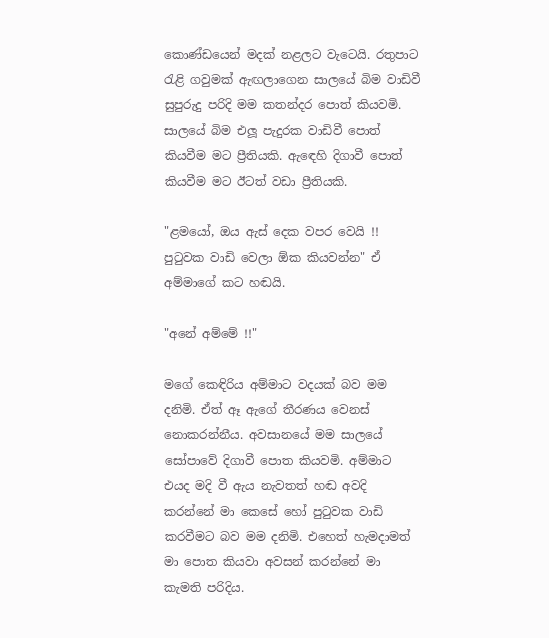කොණ්ඩයෙන් මදක් නළලට වැටෙයි. රතුපාට රැළි ගවුමක් ඇඟලාගෙන සාලයේ බිම වාඩිවී සුපුරුදු පරිදි මම කතන්දර පොත් කියවමි. සාලයේ බිම එලූ පැදුරක වාඩිවී පොත් කියවීම මට ප්‍රීතියකි. ඇඳෙහි දිගාවී පොත් කියවීම මට ඊටත් වඩා ප්‍රීතියකි.

"ළමයෝ, ඔය ඇස් දෙක වපර වෙයි !! පුටුවක වාඩි වෙලා ඕක කියවන්න" ඒ අම්මාගේ කට හඬයි.

"අනේ අම්මේ !!"

මගේ කෙඳිරිය අම්මාට වදයක් බව මම දනිමි. ඒත් ඈ ඇගේ තීරණය වෙනස් නොකරන්නීය. අවසානයේ මම සාලයේ සෝපාවේ දිගාවී පොත කියවමි. අම්මාට එයද මදි වී ඇය නැවතත් හඬ අවදි කරන්නේ මා කෙසේ හෝ පුටුවක වාඩි කරවීමට බව මම දනිමි. එහෙත් හැමදාමත් මා පොත කියවා අවසන් කරන්නේ මා කැමති පරිදිය.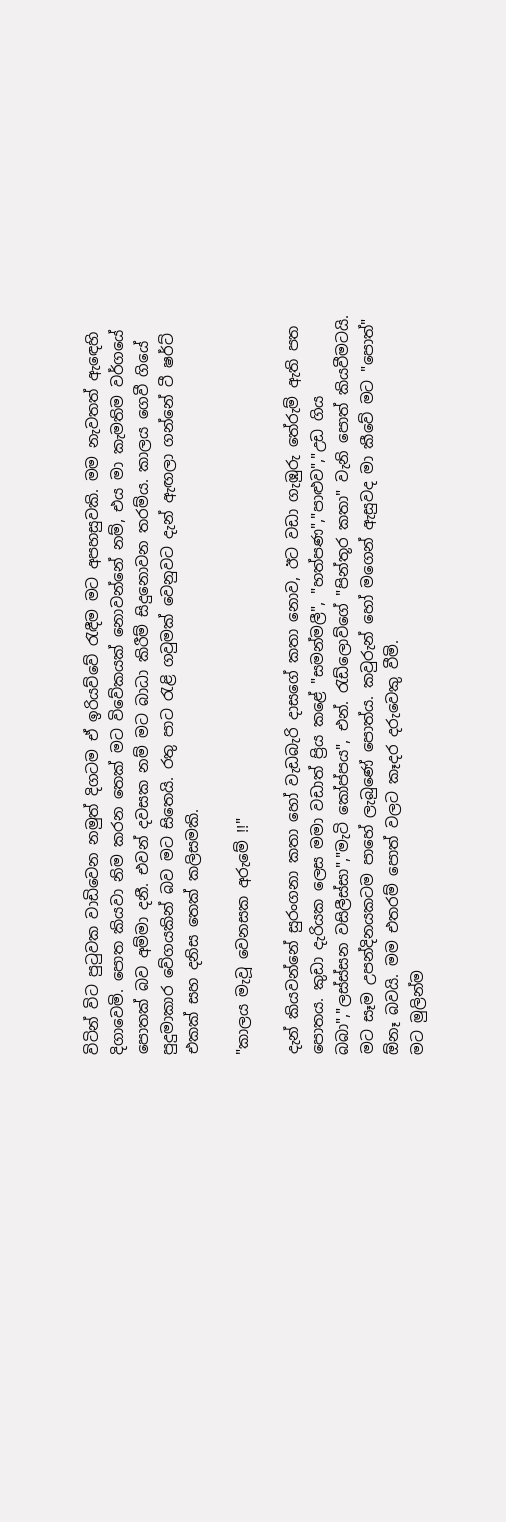විටින් විට පුටුවක වාඩිවෙන නමුත් දිගටම ඒ ඉරියව්වේ රැඳීම මට අපහසුවකි. මම නැවතත් ඇඳෙහි දිගාවෙමි. පොත කියවා නිම කරන තෙක් මට විවේකයක් නොවන්නේ නම්, එය මා කැමතිම වර්ගයේ පොතක් බව අම්මා දනී. එවන් දවසක නම් මට බාධා කිරීම් සිදුනොවන තරම්ය. කාලය ගෙවී ගියේ පුදුමාකාර වේගයකින් බව මට සිතෙයි. රතු පාට රැළි ගවුමක් වෙනුවට දැන් ඇඟලා ගන්නේ ටී ෂර්ට් එකක් සහ දනිස තෙක් කලිසමකි.

"කාලය මැවූ වෙනසක අරුමේ !!"

දැන් කියවන්නේ සුරංගනා කතා හෝ වැඩබැරි දාසගේ කතා නොව, ඊට වඩා ගැඹුරු තේරුම් ඇති පත පොතය. කුඩා දැරියක ලෙස මමා වඩාත් ප්‍රිය කළේ "සමන්මලී", "හත්පණ","පාළුව","උඩ ගිය බබා","ලස්ස්සන වසිලීස්සා","මැටි කෝප්පය", එන්. රැඩ්ලොව්ගේ "පින්තූර කතා" වැනි පොත් කියවීමටයි. මට සෑම උපන්දිනයකටම පාහේ ලැබුණේ පොත්ය. කවුරුන් හෝ මගෙන් ඇසුවද මා කීවේ මට "පොත්" ඕනෑ බවයි. මම එතරම් පොත් වලට කෑදර දරුවෙකු වීමි.
මට මුලින්ම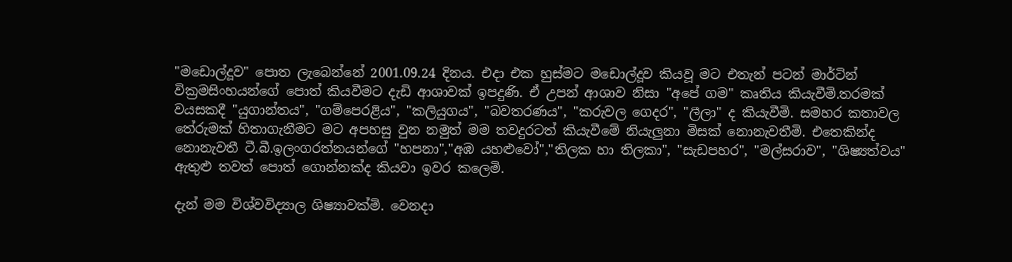"මඩොල්දූව" පොත ලැබෙන්නේ 2001.09.24 දිනය. එදා එක හුස්මට මඩොල්දූව කියවූ මට එතැන් පටන් මාර්ටින් වික්‍රමසිංහයන්ගේ පොත් කියවීමට දැඩි ආශාවක් ඉපදුණි. ඒ උපන් ආශාව නිසා "අපේ ගම" කෘතිය කියැවීමි.තරමක් වයසකදී "යුගාන්තය", "ගම්පෙරළිය", "කලියුගය", "බවතරණය", "කරුවල ගෙදර", "ලීලා" ද කියැවීමි. සමහර කතාවල තේරුමක් හිතාගැනීමට මට අපහසු වුන නමුත් මම තවදුරටත් කියැවීමේ නියැලුනා මිසක් නොනැවතීමි. එතෙකින්ද  නොනැවතී ටී.බී.ඉලංගරත්නයන්ගේ "හපනා","අඹ යහළුවෝ","තිලක හා තිලකා", "සැඩපහර", "මල්සරාව", "ශිෂ්‍යත්වය" ඇතුළු තවත් පොත් ගොන්නක්ද කියවා ඉවර කලෙමි.

දැන් මම විශ්වවිද්‍යාල ශිෂ්‍යාවක්මි. වෙනදා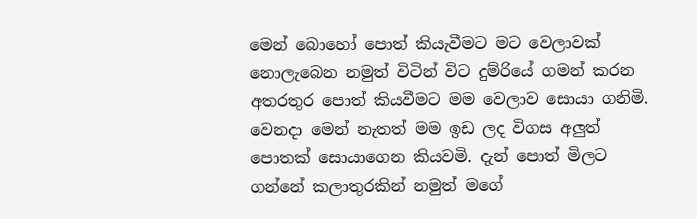මෙන් බොහෝ පොත් කියැවීමට මට වෙලාවක් නොලැබෙන නමුත් විටින් විට දුම්රියේ ගමන් කරන අතරතුර පොත් කියවීමට මම වෙලාව සොයා ගනිමි. වෙනදා මෙන් නැතත් මම ඉඩ ලද විගස අලුත් පොතක් සොයාගෙන කියවමි. දැන් පොත් මිලට ගන්නේ කලාතුරකින් නමුත් මගේ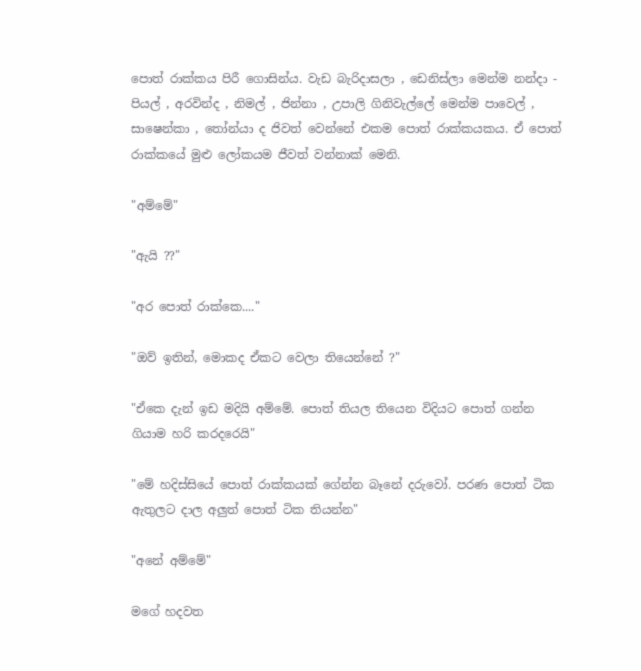පොත් රාක්කය පිරී ගොසින්ය. වැඩ බැරිදාසලා , ඩෙනිස්ලා මෙන්ම නන්දා - පියල් , අරවින්ද , නිමල් , ජින්නා , උපාලි ගිනිවැල්ලේ මෙන්ම පාවෙල් , සාෂෙන්කා , තෝන්යා ද ජිවත් වෙන්නේ එකම පොත් රාක්කයකය. ඒ පොත් රාක්කයේ මුළු ලෝකයම ජීවත් වන්නාක් මෙනි.

"අම්මේ"

"ඇයි ??"

"අර පොත් රාක්කෙ...."

"ඔව් ඉතින්, මොකද ඒකට වෙලා තියෙන්නේ ?"

"ඒකෙ දැන් ඉඩ මදියි අම්මේ. පොත් තියල තියෙන විදියට පොත් ගන්න ගියාම හරි කරදරෙයි"

"මේ හදිස්සියේ පොත් රාක්කයක් ගේන්න බෑනේ දරුවෝ. පරණ පොත් ටික ඇතුලට දාල අලුත් පොත් ටික තියන්න"

"අනේ අම්මේ"

මගේ හදවත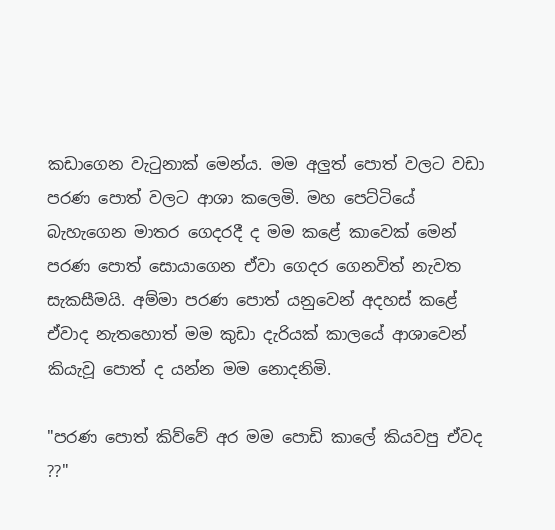කඩාගෙන වැටුනාක් මෙන්ය. මම අලුත් පොත් වලට වඩා පරණ පොත් වලට ආශා කලෙමි. මහ පෙට්ටියේ බැහැගෙන මාතර ගෙදරදී ද මම කළේ කාවෙක් මෙන් පරණ පොත් සොයාගෙන ඒවා ගෙදර ගෙනවිත් නැවත සැකසීමයි. අම්මා පරණ පොත් යනුවෙන් අදහස් කළේ ඒවාද නැතහොත් මම කුඩා දැරියක් කාලයේ ආශාවෙන් කියැවූ පොත් ද යන්න මම නොදනිමි.

"පරණ පොත් කිව්වේ අර මම පොඩි කාලේ කියවපු ඒවද ??"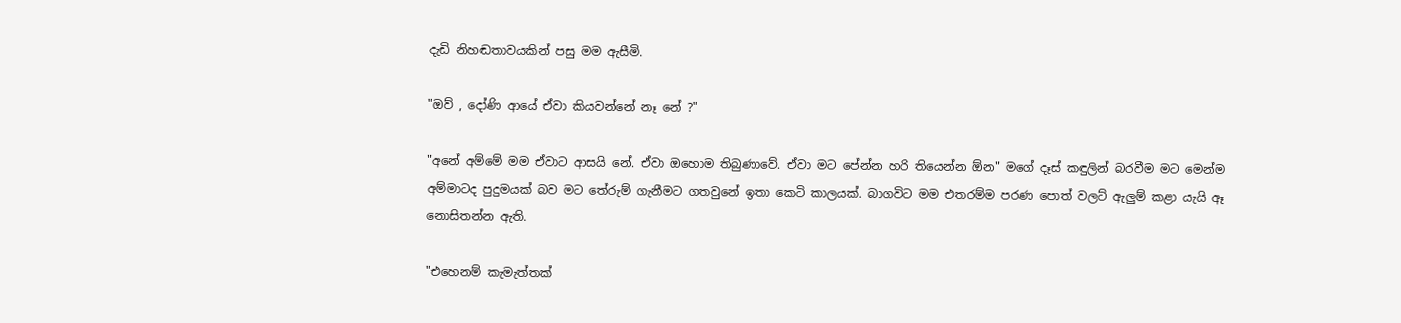දැඩි නිහඬතාවයකින් පසු මම ඇසීමි.

"ඔව් , දෝණි ආයේ ඒවා කියවන්නේ නෑ නේ ?"

"අනේ අම්මේ මම ඒවාට ආසයි නේ. ඒවා ඔහොම තිබුණාවේ. ඒවා මට පේන්න හරි තියෙන්න ඕන" මගේ දෑස් කඳුලින් බරවීම මට මෙන්ම අම්මාටද පුදුමයක් බව මට තේරුම් ගැනීමට ගතවුනේ ඉතා කෙටි කාලයක්. බාගවිට මම එතරම්ම පරණ පොත් වලට් ඇලුම් කළා යැයි ඈ නොසිතන්න ඇති.

"එහෙනම් කැමැත්තක්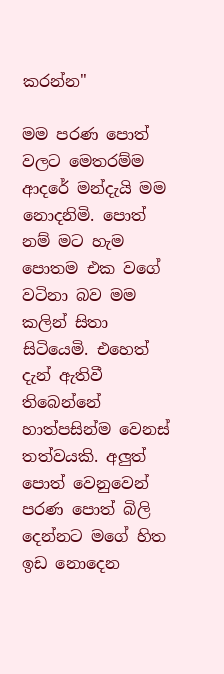කරන්න"

මම පරණ පොත් වලට මෙතරම්ම ආදරේ මන්දැයි මම නොදනිමි. පොත් නම් මට හැම පොතම එක වගේ වටිනා බව මම කලින් සිතා සිටියෙමි. එහෙත් දැන් ඇතිවී තිබෙන්නේ හාත්පසින්ම වෙනස් තත්වයකි. අලුත් පොත් වෙනුවෙන් පරණ පොත් බිලි දෙන්නට මගේ හිත ඉඩ නොදෙන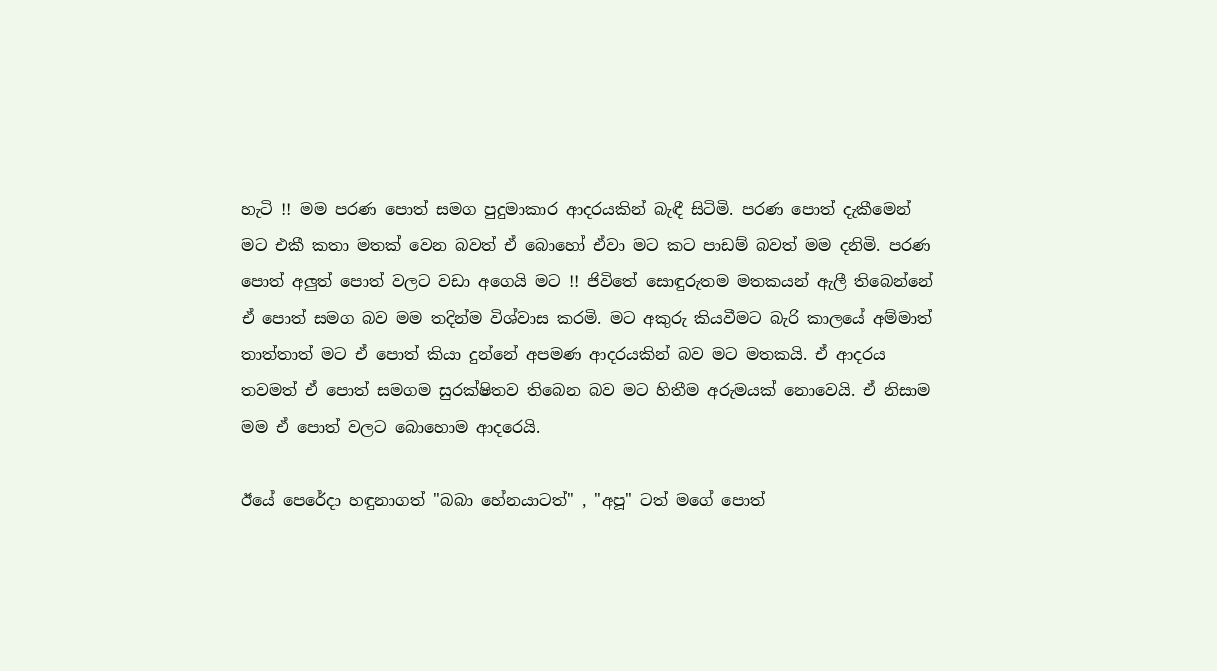හැටි !! මම පරණ පොත් සමග පුදුමාකාර ආදරයකින් බැඳී සිටිමි. පරණ පොත් දැකීමෙන් මට එකී කතා මතක් වෙන බවත් ඒ බොහෝ ඒවා මට කට පාඩම් බවත් මම දනිමි. පරණ පොත් අලුත් පොත් වලට වඩා අගෙයි මට !! ජිවිතේ සොඳුරුතම මතකයන් ඇලී තිබෙන්නේ ඒ පොත් සමග බව මම තදින්ම විශ්වාස කරමි. මට අකුරු කියවීමට බැරි කාලයේ අම්මාත් තාත්තාත් මට ඒ පොත් කියා දුන්නේ අපමණ ආදරයකින් බව මට මතකයි. ඒ ආදරය තවමත් ඒ පොත් සමගම සුරක්ෂිතව තිබෙන බව මට හිතීම අරුමයක් නොවෙයි. ඒ නිසාම මම ඒ පොත් වලට බොහොම ආදරෙයි.

ඊයේ පෙරේදා හඳුනාගත් "බබා හේනයාටත්" , "අපූ" ටත් මගේ පොත්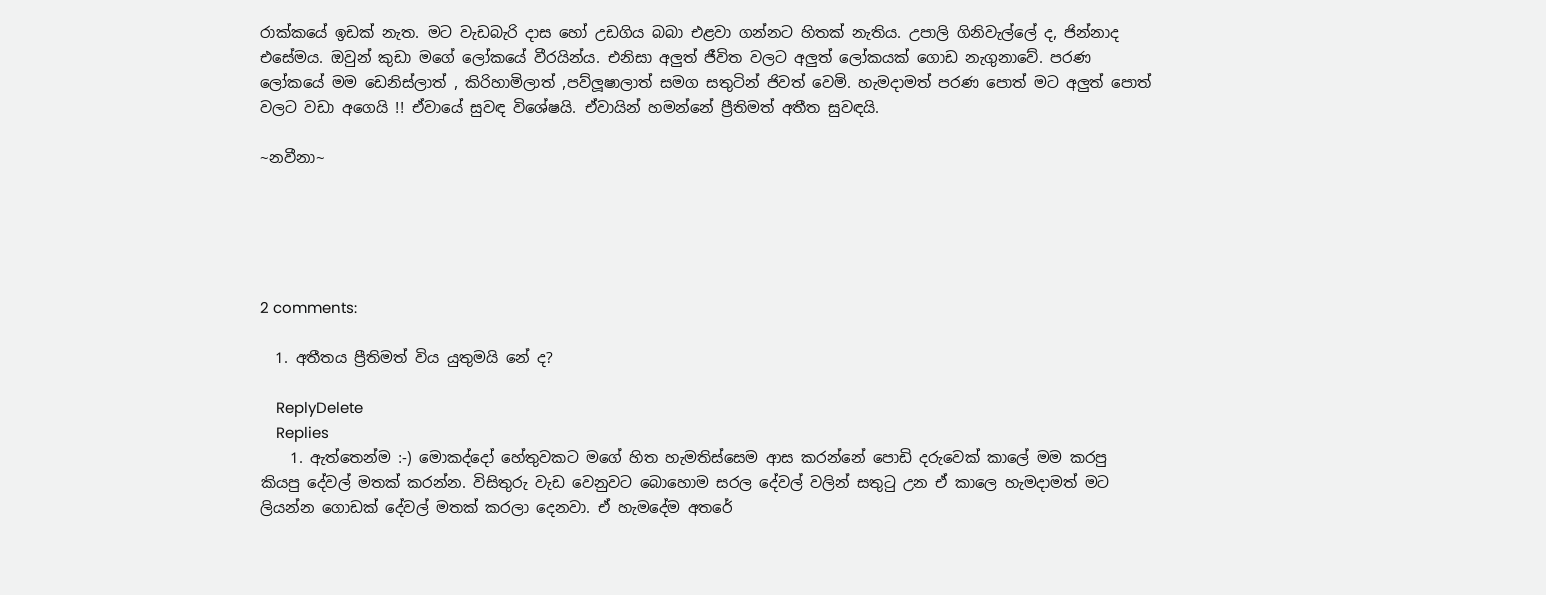රාක්කයේ ඉඩක් නැත. මට වැඩබැරි දාස හෝ උඩගිය බබා එළවා ගන්නට හිතක් නැතිය. උපාලි ගිනිවැල්ලේ ද, ජින්නාද  එසේමය. ඔවුන් කුඩා මගේ ලෝකයේ වීරයින්ය. එනිසා අලුත් ජීවිත වලට අලුත් ලෝකයක් ගොඩ නැගුනාවේ. පරණ ලෝකයේ මම ඩෙනිස්ලාත් , කිරිහාමිලාත් ,පව්ලූෂාලාත් සමග සතුටින් ජිවත් වෙමි. හැමදාමත් පරණ පොත් මට අලුත් පොත් වලට වඩා අගෙයි !! ඒවායේ සුවඳ විශේෂයි. ඒවායින් හමන්නේ ප්‍රීතිමත් අතීත සුවඳයි.

~නවීනා~





2 comments:

  1. අතීතය ප්‍රීතිමත් විය යුතුමයි නේ ද?

    ReplyDelete
    Replies
    1. ඇත්තෙන්ම :-) මොකද්දෝ හේතුවකට මගේ හිත හැමතිස්සෙම ආස කරන්නේ පොඩි දරුවෙක් කාලේ මම කරපු කියපු දේවල් මතක් කරන්න. විසිතුරු වැඩ වෙනුවට බොහොම සරල දේවල් වලින් සතුටු උන ඒ කාලෙ හැමදාමත් මට ලියන්න ගොඩක් දේවල් මතක් කරලා දෙනවා. ඒ හැමදේම අතරේ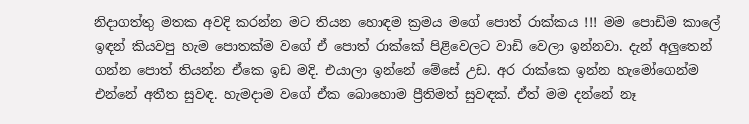නිදාගත්තු මතක අවදි කරන්න මට තියන හොඳම ක්‍රමය මගේ පොත් රාක්කය !!! මම පොඩිම කාලේ ඉඳන් කියවපු හැම පොතක්ම වගේ ඒ පොත් රාක්කේ පිළිවෙලට වාඩි වෙලා ඉන්නවා. දැන් අලුතෙන් ගන්න පොත් තියන්න ඒකෙ ඉඩ මදි. එයාලා ඉන්නේ මේසේ උඩ. අර රාක්කෙ ඉන්න හැමෝගෙන්ම එන්නේ අතීත සුවඳ. හැමදාම වගේ ඒක බොහොම ප්‍රීතිමත් සුවඳක්. ඒත් මම දන්නේ නෑ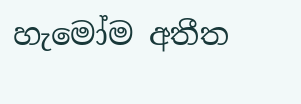හැමෝම අතීත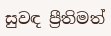සුවඳ ප්‍රීතිමත්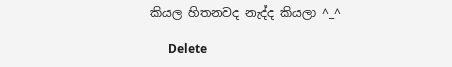කියල හිතනවද නැද්ද කියලා ^_^

      Delete